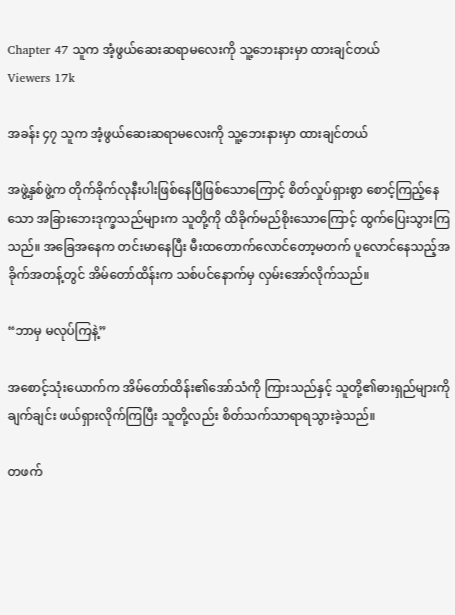Chapter 47 သူက အံ့ဖွယ်ဆေးဆရာမလေးကို သူ့ဘေးနားမှာ ထားချင်တယ်
Viewers 17k

အခန်း ၄၇ သူက အံ့ဖွယ်ဆေးဆရာမလေးကို သူ့ဘေးနားမှာ ထားချင်တယ်

အဖွဲ့နှစ်ဖွဲ့က တိုက်ခိုက်လုနီးပါးဖြစ်နေပြီဖြစ်သောကြောင့် စိတ်လှုပ်ရှားစွာ စောင့်ကြည့်နေသော အခြားဘေးဒုက္ခသည်များက သူတို့ကို ထိခိုက်မည်စိုးသောကြောင့် ထွက်ပြေးသွားကြသည်။ အခြေအနေက တင်းမာနေပြီး မီးထတောက်လောင်တော့မတက် ပူလောင်နေသည့်အခိုက်အတန့်တွင် အိမ်တော်ထိန်းက သစ်ပင်နောက်မှ လှမ်းအော်လိုက်သည်။

“ဘာမှ မလုပ်ကြနဲ့”

အစောင့်သုံးယောက်က အိမ်တော်ထိန်း၏အော်သံကို ကြားသည်နှင့် သူတို့၏ဓားရှည်များကို ချက်ချင်း ဖယ်ရှားလိုက်ကြပြီး သူတို့လည်း စိတ်သက်သာရာရသွားခဲ့သည်။

တဖက်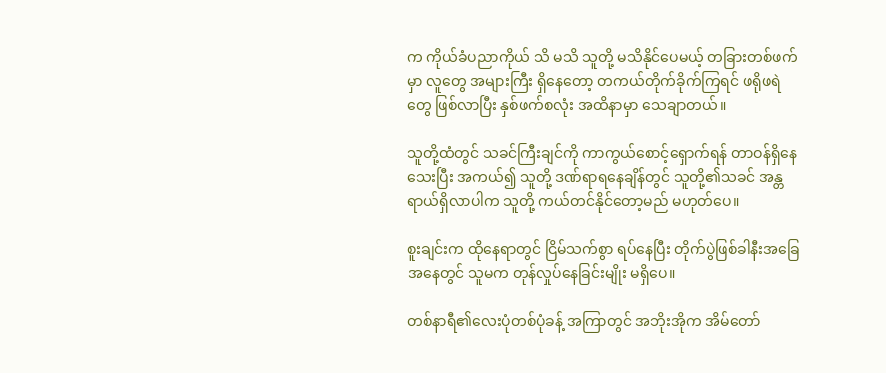က ကိုယ်ခံပညာကိုယ် သိ မသိ သူတို့ မသိနိုင်ပေမယ့် တခြားတစ်ဖက်မှာ လူတွေ အများကြီး ရှိနေတော့ တကယ်တိုက်ခိုက်ကြရင် ဖရိုဖရဲတွေ ဖြစ်လာပြီး နှစ်ဖက်စလုံး အထိနာမှာ သေချာတယ်။

သူတို့ထံတွင် သခင်ကြီးချင်ကို ကာကွယ်စောင့်ရှောက်ရန် တာဝန်ရှိနေသေးပြီး အကယ်၍ သူတို့ ဒဏ်ရာရနေချိန်တွင် သူတို့၏သခင် အန္တရာယ်ရှိလာပါက သူတို့ ကယ်တင်နိုင်တော့မည် မဟုတ်ပေ။

စူးချင်းက ထိုနေရာတွင် ငြိမ်သက်စွာ ရပ်နေပြီး တိုက်ပွဲဖြစ်ခါနီးအခြေအနေတွင် သူမက တုန်လှုပ်နေခြင်းမျိုး မရှိပေ။

တစ်နာရီ၏လေးပုံတစ်ပုံခန့် အကြာတွင် အဘိုးအိုက အိမ်တော်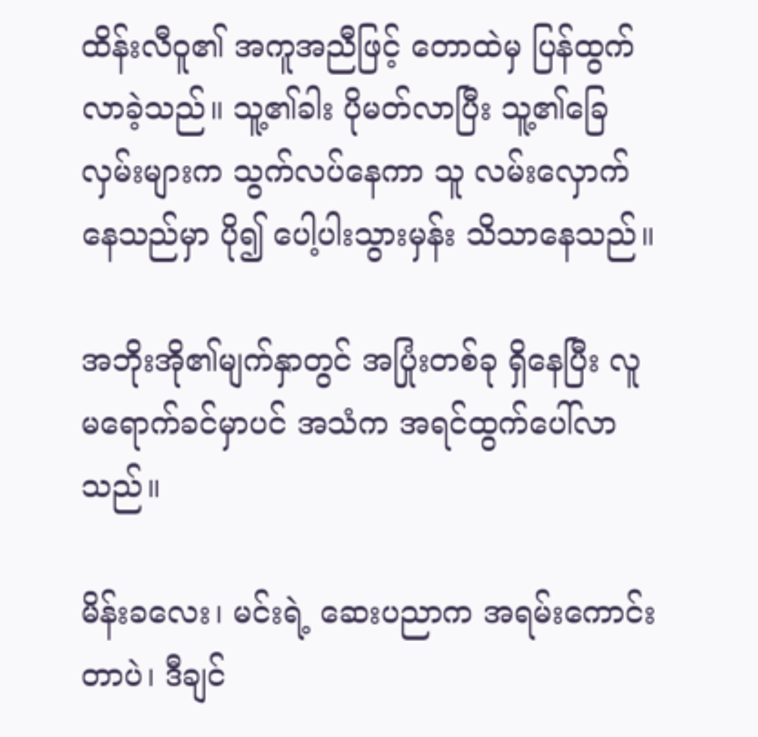ထိန်းလီဝူ၏ အကူအညီဖြင့် တောထဲမှ ပြန်ထွက်လာခဲ့သည်။ သူ့၏ခါး ပိုမတ်လာပြီး သူ့၏ခြေလှမ်းများက သွက်လပ်နေကာ သူ လမ်းလှောက်နေသည်မှာ ပို၍ ပေါ့ပါးသွားမှန်း သိသာနေသည်။

အဘိုးအို၏မျက်နှာတွင် အပြုံးတစ်ခု ရှိနေပြီး လူ မရောက်ခင်မှာပင် အသံက အရင်ထွက်ပေါ်လာသည်။

မိန်းခလေး၊ မင်းရဲ့ ဆေးပညာက အရမ်းကောင်းတာပဲ၊ ဒီချင်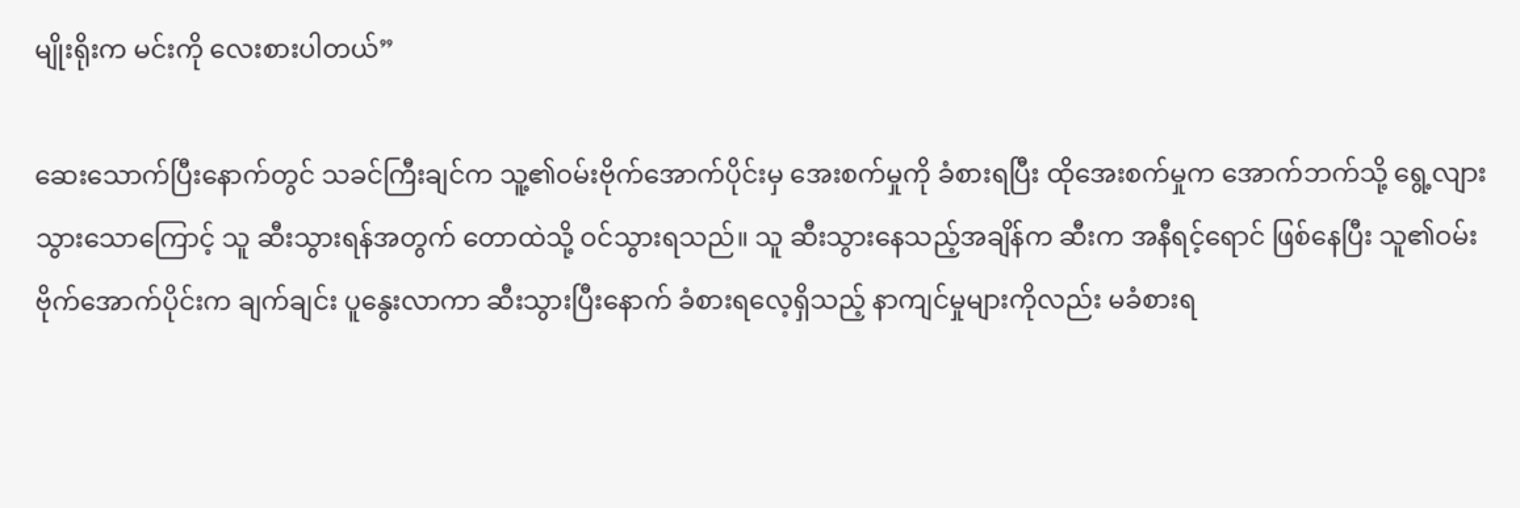မျိုးရိုးက မင်းကို လေးစားပါတယ်”

ဆေးသောက်ပြီးနောက်တွင် သခင်ကြီးချင်က သူ့၏ဝမ်းဗိုက်အောက်ပိုင်းမှ အေးစက်မှုကို ခံစားရပြီး ထိုအေးစက်မှုက အောက်ဘက်သို့ ရွေ့လျားသွားသောကြောင့် သူ ဆီးသွားရန်အတွက် တောထဲသို့ ဝင်သွားရသည်။ သူ ဆီးသွားနေသည့်အချိန်က ဆီးက အနီရင့်ရောင် ဖြစ်နေပြီး သူ၏ဝမ်းဗိုက်အောက်ပိုင်းက ချက်ချင်း ပူနွေးလာကာ ဆီးသွားပြီးနောက် ခံစားရလေ့ရှိသည့် နာကျင်မှုများကိုလည်း မခံစားရ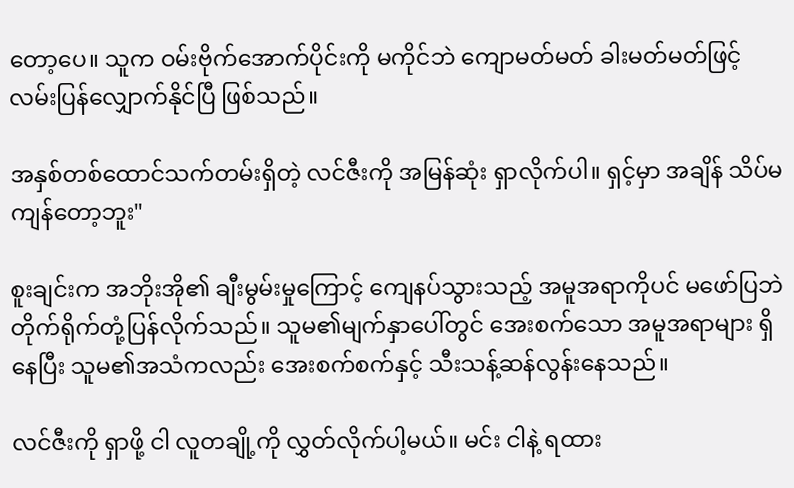တော့ပေ။ သူက ဝမ်းဗိုက်အောက်ပိုင်းကို မကိုင်ဘဲ ကျောမတ်မတ် ခါးမတ်မတ်ဖြင့် လမ်းပြန်လျှောက်နိုင်ပြီ ဖြစ်သည်။

အနှစ်တစ်ထောင်သက်တမ်းရှိတဲ့ လင်ဇီးကို အမြန်ဆုံး ရှာလိုက်ပါ။ ရှင့်မှာ အချိန် သိပ်မကျန်တော့ဘူး"

စူးချင်းက အဘိုးအို၏ ချီးမွမ်းမှုကြောင့် ကျေနပ်သွားသည့် အမူအရာကိုပင် မဖော်ပြဘဲ တိုက်ရိုက်တုံ့ပြန်လိုက်သည်။ သူမ၏မျက်နှာပေါ်တွင် အေးစက်သော အမူအရာများ ရှိနေပြီး သူမ၏အသံကလည်း အေးစက်စက်နှင့် သီးသန့်ဆန်လွန်းနေသည်။

လင်ဇီးကို ရှာဖို့ ငါ လူတချို့ကို လွှတ်လိုက်ပါ့မယ်။ မင်း ငါနဲ့ ရထား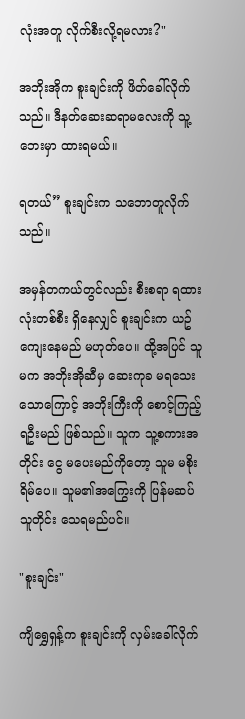လုံးအတူ လိုက်စီးလို့ရမလား?"

အဘိုးအိုက စူးချင်းကို ဖိတ်ခေါ်လိုက်သည်။ ဒီနတ်ဆေးဆရာမလေးကို သူ့ဘေးမှာ ထားရမယ်။

ရတယ်” စူးချင်းက သဘောတူလိုက်သည်။

အမှန်တကယ်တွင်လည်း စီးစရာ ရထားလုံးတစ်စီး ရှိနေလျှင် စူးချင်းက ယဥ်ကျေးနေမည် မဟုတ်ပေ။ ထို့အပြင် သူမက အဘိုးအိုဆီမှ ‌ဆေးကုခ မရသေးသောကြောင့် အဘိုးကြီးကို စောင့်ကြည့်ရဦးမည် ဖြစ်သည်။ သူက သူ့စကားအတိုင်း ငွေ မပေးမည်ကိုတော့ သူမ မစိုးရိမ်ပေ။ သူမ၏အကြွေးကို ပြန်မဆပ်သူတိုင်း သေရမည်ပင်။

"စူးချင်း"

ကျိရွှေရှန့်က စူးချင်းကို လှမ်းခေါ်လိုက်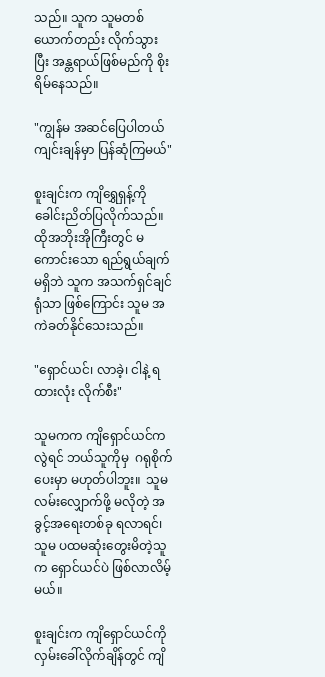သည်။ သူက သူမတစ်ယောက်တည်း လိုက်သွားပြီး အန္တရာယ်ဖြစ်မည်ကို စိုးရိမ်နေသည်။

"ကျွန်မ အဆင်ပြေပါတယ် ကျင်းချန်မှာ ပြန်ဆုံကြမယ်"

စူးချင်းက ကျိရွှေရှန့်ကို ခေါင်းညိတ်ပြလိုက်သည်။ ထိုအဘိုးအိုကြီးတွင် မကောင်းသော ရည်ရွယ်ချက် မရှိဘဲ သူက အသက်ရှင်ချင်ရုံသာ ဖြစ်ကြောင်း သူမ အကဲခတ်နိုင်သေးသည်။

"ရှောင်ယင်၊ လာခဲ့၊ ငါနဲ့ ရထားလုံး လိုက်စီး"

သူမကက ကျိရှောင်ယင်က လွဲရင် ဘယ်သူကိုမှ  ဂရုစိုက်ပေးမှာ မဟုတ်ပါဘူး။  သူမ လမ်းလျှောက်ဖို့ မလိုတဲ့ အခွင့်အရေးတစ်ခု ရလာရင်၊ သူမ ပထမဆုံးတွေးမိတဲ့သူက ရှောင်ယင်ပဲ ဖြစ်လာလိမ့်မယ်။

စူးချင်းက ကျိရှောင်ယင်ကို လှမ်းခေါ်လိုက်ချိန်တွင် ကျိ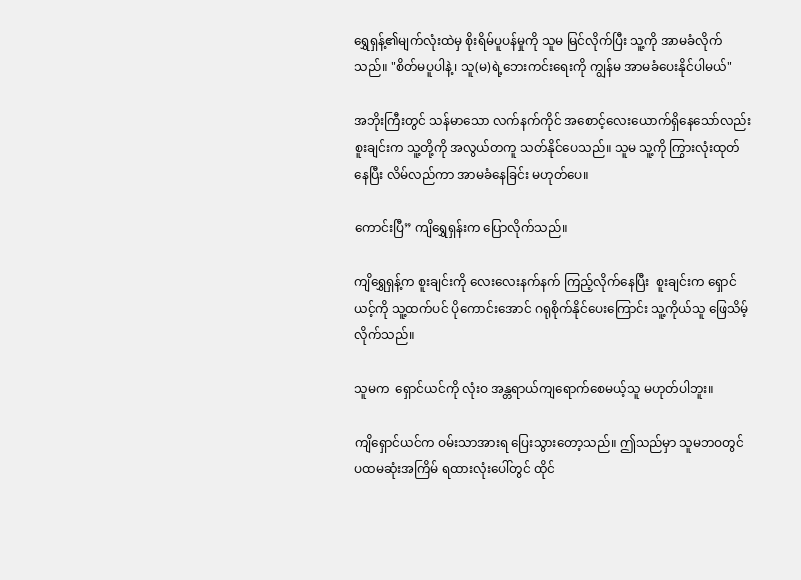ရွှေရှန့်၏မျက်လုံးထဲမှ စိုးရိမ်ပူပန်မှုကို သူမ မြင်လိုက်ပြီး သူ့ကို အာမခံလိုက်သည်။ "စိတ်မပူပါနဲ့၊ သူ(မ)ရဲ့ဘေးကင်းရေးကို ကျွန်မ အာမခံပေးနိုင်ပါမယ်"

အဘိုးကြီးတွင် သန်မာသော လက်နက်ကိုင် အစောင့်လေးယောက်ရှိနေသော်လည်း စူးချင်းက သူ့တို့ကို အလွယ်တကူ သတ်နိုင်ပေသည်။ သူမ သူ့ကို ကြွားလုံးထုတ်နေပြီး လိမ်လည်ကာ အာမခံနေခြင်း မဟုတ်ပေ။

ကောင်းပြီ” ကျိရွှေရှန်းက ပြောလိုက်သည်။

ကျိရွှေရှန့်က စူးချင်းကို လေးလေးနက်နက် ကြည့်လိုက်နေပြီး  စူးချင်းက ရှောင်ယင့်ကို သူ့ထက်ပင် ပိုကောင်းအောင် ဂရုစိုက်နိုင်ပေးကြောင်း သူ့ကိုယ်သူ ဖြေသိမ့်လိုက်သည်။

သူမက ‌ ရှောင်ယင်ကို လုံးဝ အန္တရာယ်ကျရောက်စေမယ့်သူ မဟုတ်ပါဘူး။

ကျိရှောင်ယင်က ဝမ်းသာအားရ ပြေးသွားတော့သည်။ ဤသည်မှာ သူမဘဝတွင် ပထမဆုံးအကြိမ် ရထားလုံးပေါ်တွင် ထိုင်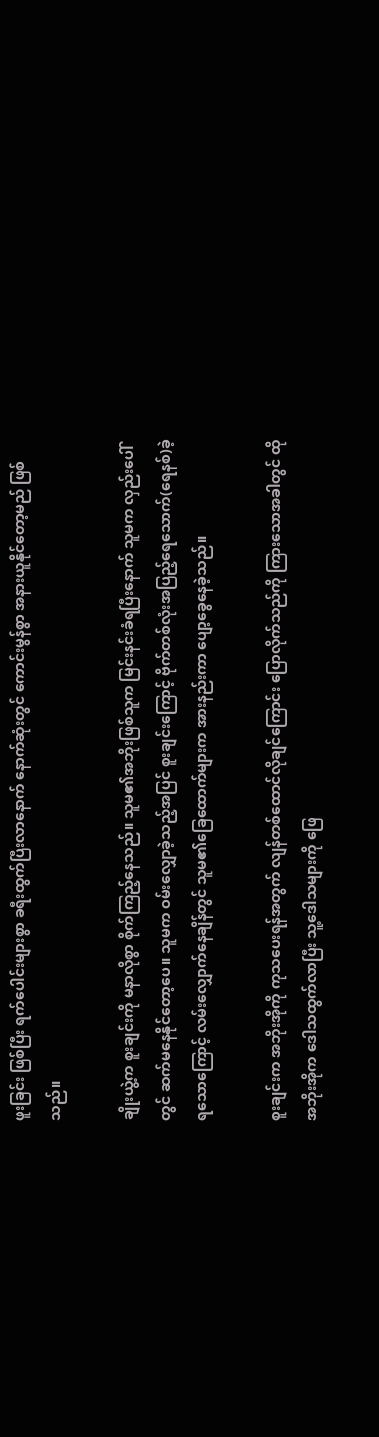ဖူးခြင်း ဖြစ်ပြီး ရက်ပေါင်းများစွာ ခရီးထွက်ပြီးလာနောက် နောက်ဆုံးတွင် ကောင်းမွန်စွာ အနားယူနိုင်တော့မည် ဖြစ်သည်။

ချိုးယွဲ့က စူးချင်းကို မနာလိုစွာ စိုက်ကြည့်နေသည်။ သူမ၏အဘိုးဖြစ်သူက မြင်းနင်းခံရပြီးနောက် သူမက လှည်းပေါ်တွင် ဆက်မနေနိုင်တော့ပေ။ သူမက ဝမ်းလျှောခဲ့သည့်အပြင် စူးချင်းကြောင့် ဗိုက်တစ်လုံးအပြည့်ရေသောက်(ရေနစ်)ခဲ့ရသောကြောင့် လမ်းလျှောက်နေချိန်တွင် သူမ၏ခြေထောက်များက အားနည်းကာ ပျော့ခွေနေခဲ့သည်။

စူးချင်းက အဘိုးအိုကို ကုသပေးရန်အတွက် လျန်တစ်ထောင်လိုချင်ကြောင်း ပြောလိုက်သည်ကို ကြားသောအခါတွင် ထိုအဘိုးအိုက ဒေါသထွက်လာပြီး သူ့ဒေါသများကို ဖြေ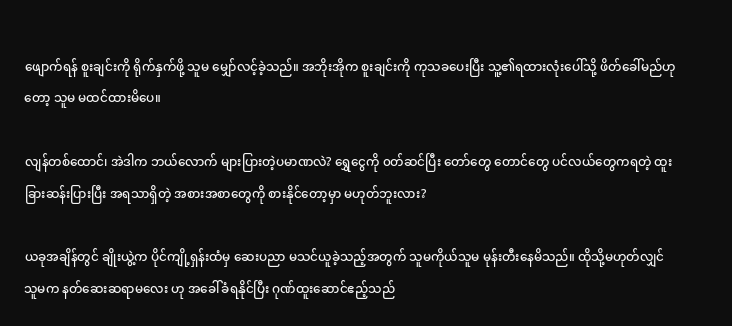ဖျောက်ရန် စူးချင်းကို ရိုက်နှက်ဖို့ သူမ မျှော်လင့်ခဲ့သည်။ အဘိုးအိုက စူးချင်းကို ကုသခပေးပြီး သူ့၏ရထားလုံးပေါ်သို့ ဖိတ်ခေါ်မည်ဟုတော့ သူမ မထင်ထားမိပေ။

လျန်တစ်ထောင်၊ အဲဒါက ဘယ်လောက် များပြားတဲ့ပမာဏလဲ? ရွှေငွေကို ၀တ်ဆင်ပြီး တော်တွေ တောင်တွေ ပင်လယ်တွေကရတဲ့ ထူးခြားဆန်းပြားပြီး အရသာရှိတဲ့ အစားအစာတွေကို စားနိုင်တော့မှာ မဟုတ်ဘူးလား?

ယခုအချိန်တွင် ချိုးယွဲ့က ပိုင်ကျို့ရှန်းထံမှ ဆေးပညာ မသင်ယူခဲ့သည့်အတွက် သူမကိုယ်သူမ မုန်းတီးနေမိသည်။ ထိုသို့မဟုတ်လျှင် သူမက နတ်ဆေးဆရာမလေး ဟု အခေါ်ခံရနိုင်ပြီး ဂုဏ်ထူးဆောင်ဧည့်သည်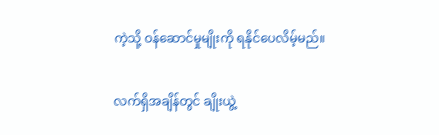ကဲ့သို့ ဝန်ဆောင်မှုမျိုးကို ရနိုင်ပေလိမ့်မည်။

လက်ရှိအချိန်တွင် ချိုးယွဲ့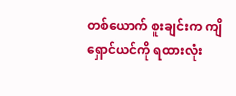တစ်ယောက် စူးချင်းက ကျိရှောင်ယင်ကို ရထားလုံး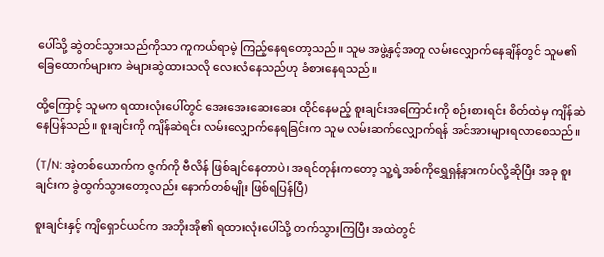ပေါ်သို့ ဆွဲတင်သွားသည်ကိုသာ ကူကယ်ရာမဲ့ ကြည့်နေရတော့သည်။ သူမ အဖွဲ့နှင့်အတူ လမ်းလျှောက်နေချိန်တွင် သူမ၏ခြေထောက်များက ခဲများဆွဲထားသလို လေးလံနေသည်ဟု ခံစားနေရသည်။

ထို့ကြောင့် သူမက ရထားလုံးပေါ်တွင် အေးအေးဆေးဆေး ထိုင်နေမည့် စူးချင်းအကြောင်းကို စဉ်းစားရင်း စိတ်ထဲမှ ကျိန်ဆဲနေပြန်သည်။ စူးချင်းကို ကျိန်ဆဲရင်း လမ်းလျှောက်နေရခြင်းက သူမ လမ်းဆက်လျှောက်ရန် အင်အားများရလာစေသည်။

(T/N: အဲ့တစ်ယောက်က ဇွက်ကို ဗီလိန် ဖြစ်ချင်နေတာပဲ၊ အရင်တုန်းကတော့ သူ့ရဲ့အစ်ကို‌ရွှေရှန့်နားကပ်လို့ဆိုပြီး အခု စူးချင်းက ခွဲထွက်သွားတော့လည်း နောက်တစ်မျိုး ဖြစ်ရပြန်ပြီ)

စူးချင်းနှင့် ကျိရှောင်ယင်က အဘိုးအို၏ ရထားလုံးပေါ်သို့ တက်သွားကြပြီး အထဲတွင်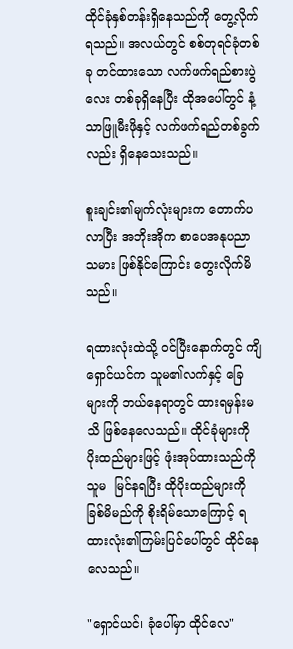ထိုင်ခုံနှစ်တန်းရှိနေသည်ကို တွေ့လိုက်ရသည်။ အလယ်တွင် စစ်တုရင်ခုံတစ်ခု တင်ထားသော လက်ဖက်ရည်စားပွဲလေး တစ်ခုရှိနေပြီး ထိုအပေါ်တွင် နံ့သာဖြူမီးဖိုနှင့် လက်ဖက်ရည်တစ်ခွက်လည်း ရှိနေသေးသည်။

စူးချင်း၏မျက်လုံးများက တောက်ပလာပြီး အဘိုးအိုက စာပေအနုပညာသမား ဖြစ်နိုင်ကြောင်း တွေးလိုက်မိသည်။

ရထားလုံးထဲသို့ ဝင်ပြီးနောက်တွင် ကျိရှောင်ယင်က သူမ၏လက်နှင့် ခြေများကို ဘယ်နေရာတွင် ထားရမှန်းမသိ ဖြစ်နေလေသည်။ ထိုင်ခုံများကို ပိုးထည်များဖြင့် ဖုံးအုပ်ထားသည်ကို သူမ  မြင်နရပြီး ထိုပိုးထည်များကို ခြစ်မိမည်ကို စိုးရိမ်သောကြောင့် ရထားလုံး၏ကြမ်းပြင်ပေါ်တွင် ထိုင်နေလေသည်။

"ရှောင်ယင်၊ ခုံပေါ်မှာ ထိုင်လေ"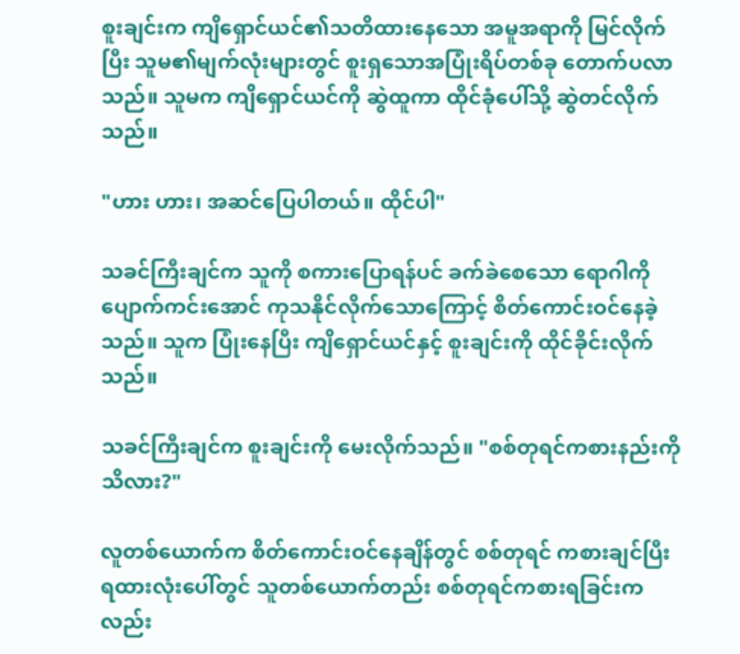စူးချင်းက ကျိရှောင်ယင်၏သတိထားနေသော အမူအရာကို မြင်လိုက်ပြီး သူမ၏မျက်လုံးများတွင် စူးရှသောအပြုံးရိပ်တစ်ခု တောက်ပလာသည်။ သူမက ကျိရှောင်ယင်ကို ဆွဲထူကာ ထိုင်ခုံပေါ်သို့ ဆွဲတင်လိုက်သည်။

"ဟား ဟား၊ အဆင်ပြေပါတယ်။ ထိုင်ပါ"

သခင်ကြီးချင်က သူကို စကားပြောရန်ပင် ခက်ခဲစေသော ရောဂါကို ပျောက်ကင်းအောင် ကုသနိုင်လိုက်သောကြောင့် စိတ်ကောင်းဝင်နေခဲ့သည်။ သူက ပြုံးနေပြီး ကျိရှောင်ယင်နှင့် စူးချင်းကို ထိုင်ခိုင်းလိုက်သည်။

သခင်ကြီးချင်က စူးချင်းကို မေးလိုက်သည်။ "စစ်တုရင်ကစားနည်းကို သိလား?"

လူတစ်ယောက်က စိတ်ကောင်းဝင်နေချိန်တွင် စစ်တုရင် ကစားချင်ပြီး ရထားလုံးပေါ်တွင် သူတစ်ယောက်တည်း စစ်တုရင်ကစားရခြင်းကလည်း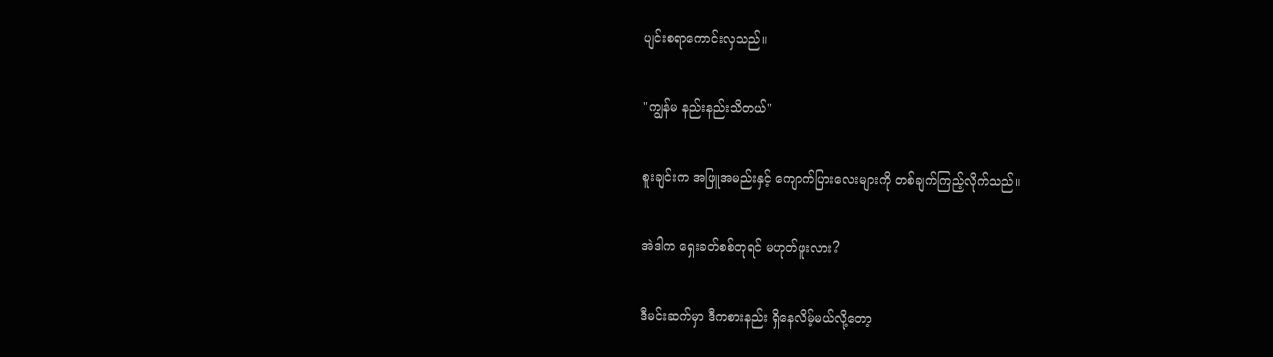ပျင်းစရာကောင်းလှသည်။

"ကျွန်မ နည်းနည်းသိတယ်"

စူးချင်းက အဖြူအမည်းနှင့် ကျောက်ပြားလေးများကို တစ်ချက်ကြည့်လိုက်သည်။

အဲဒါက ရှေးခတ်စစ်တုရင် မဟုတ်ဖူးလား?

ဒီမင်းဆက်မှာ ဒီကစားနည်း ရှိနေလိမ့်မယ်လို့တော့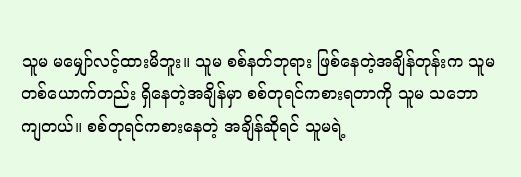သူမ မမျှော်လင့်ထားမိဘူး။ သူမ စစ်နတ်ဘုရား ဖြစ်နေတဲ့အချိန်တုန်းက သူမတစ်ယောက်တည်း ရှိနေတဲ့အချိန်မှာ စစ်တုရင်ကစားရတာကို သူမ သဘောကျတယ်။ စစ်တုရင်ကစားနေတဲ့ အချိန်ဆိုရင် သူမရဲ့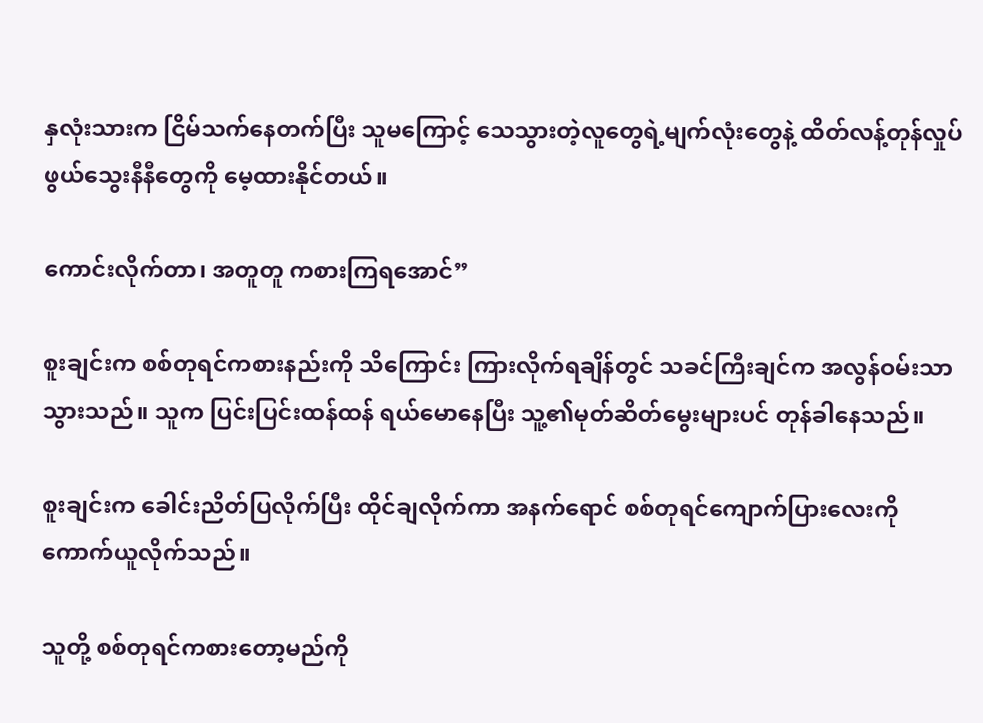နှလုံးသားက ငြိမ်သက်နေတက်ပြီး သူမကြောင့် သေသွားတဲ့လူတွေရဲ့မျက်လုံးတွေနဲ့ ထိတ်လန့်တုန်လှုပ်ဖွယ်သွေးနီနီတွေကို မေ့ထားနိုင်တယ်။

ကောင်းလိုက်တာ၊ အတူတူ ကစားကြရအောင်”

စူးချင်းက စစ်တုရင်ကစားနည်းကို သိကြောင်း ကြားလိုက်ရချိန်တွင် သခင်ကြီးချင်က အလွန်ဝမ်းသာသွားသည်။ သူက ပြင်းပြင်းထန်ထန် ရယ်မောနေပြီး သူ့၏မုတ်ဆိတ်မွေးများပင် တုန်ခါနေသည်။

စူးချင်းက ခေါင်းညိတ်ပြလိုက်ပြီး ထိုင်ချလိုက်ကာ အနက်ရောင် စစ်တုရင်ကျောက်ပြားလေးကို ကောက်ယူလိုက်သည်။

သူတို့ စစ်တုရင်ကစားတော့မည်ကို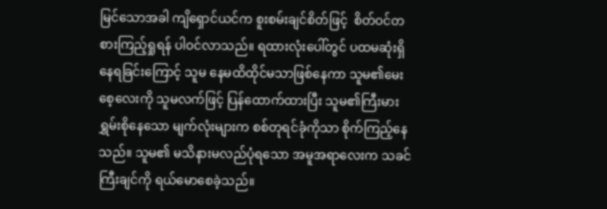မြင်သောအခါ ကျိရှောင်ယင်က စူးစမ်းချင်စိတ်ဖြင့်  စိတ်ဝင်တစားကြည့်ရှုရန် ပါဝင်လာသည်။ ရထားလုံးပေါ်တွင် ပထမဆုံးရှိနေရခြင်းကြောင့် သူမ နေမထိထိုင်မသာဖြစ်နေကာ သူမ၏မေးစေ့လေးကို သူမလက်ဖြင့် ပြန်ထောက်ထားပြီး သူမ၏ကြီးမားရွှမ်းစိုနေသော မျက်လုံးများက စစ်တုရင်ခုံကိုသာ စိုက်ကြည့်နေသည်။ သူမ၏ မသိနားမလည်ပုံရသော အမူအရာလေးက သခင်ကြီးချင်ကို ရယ်မောစေခဲ့သည်။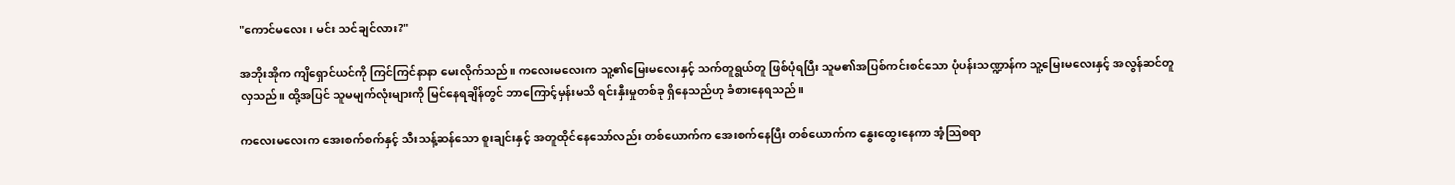"ကောင်မလေး၊ မင်း သင်ချင်လား?"

အဘိုးအိုက ကျိရှောင်ယင်ကို ကြင်ကြင်နာနာ မေးလိုက်သည်။ ကလေးမလေးက သူ့၏မြေးမလေးနှင့် သက်တူရွယ်တူ ဖြစ်ပုံရပြီး သူမ၏အပြစ်ကင်းစင်သော ပုံပန်းသဏ္ဍာန်က သူ့မြေးမလေးနှင့် အလွန်ဆင်တူလှသည်။ ထို့အပြင် သူမမျက်လုံးများကို မြင်နေရချိန်တွင် ဘာကြောင့်မှန်းမသိ ရင်းနှီးမှုတစ်ခု ရှိနေသည်ဟု ခံစားနေရသည်။

ကလေးမလေးက အေးစက်စက်နှင့် သီးသန့်ဆန်သော စူးချင်းနှင့် အတူထိုင်နေသော်လည်း တစ်ယောက်က အေးစက်နေပြီး တစ်ယောက်က နွေးထွေးနေကာ အံ့သြစရာ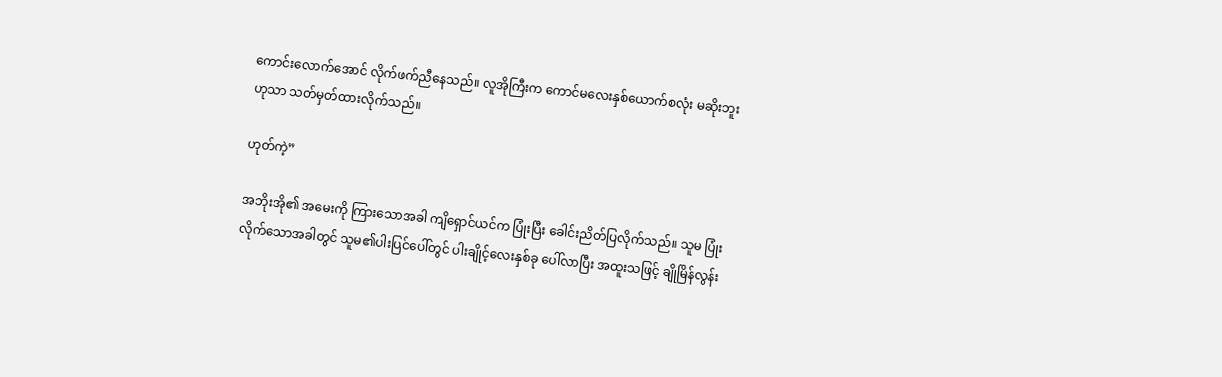ကောင်းလောက်အောင် လိုက်ဖက်ညီနေသည်။ လူအိုကြီးက ကောင်မလေးနှစ်ယောက်စလုံး မဆိုးဘူးဟုသာ သတ်မှတ်ထားလိုက်သည်။

ဟုတ်ကဲ့”

အဘိုးအို၏ အမေးကို ကြားသောအခါ ကျိရှောင်ယင်က ပြုံးပြီး ခေါင်းညိတ်ပြလိုက်သည်။ သူမ ပြုံးလိုက်သောအခါတွင် သူမ၏ပါးပြင်ပေါ်တွင် ပါးချိုင့်လေးနှစ်ခု ပေါ်လာပြီး အထူးသဖြင့် ချိုမြိန်လွန်း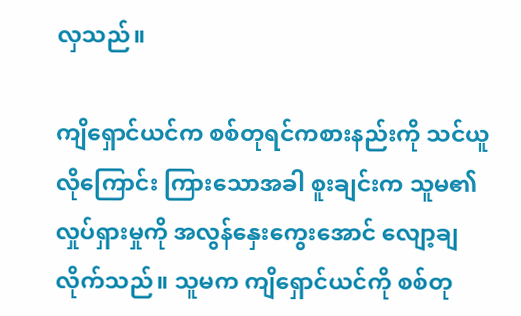လှသည်။

ကျိရှောင်ယင်က စစ်တုရင်ကစားနည်းကို သင်ယူလိုကြောင်း ကြားသောအခါ စူးချင်းက သူမ၏လှုပ်ရှားမှုကို အလွန်နှေးကွေးအောင် လျော့ချလိုက်သည်။ သူမက ကျိရှောင်ယင်ကို စစ်တု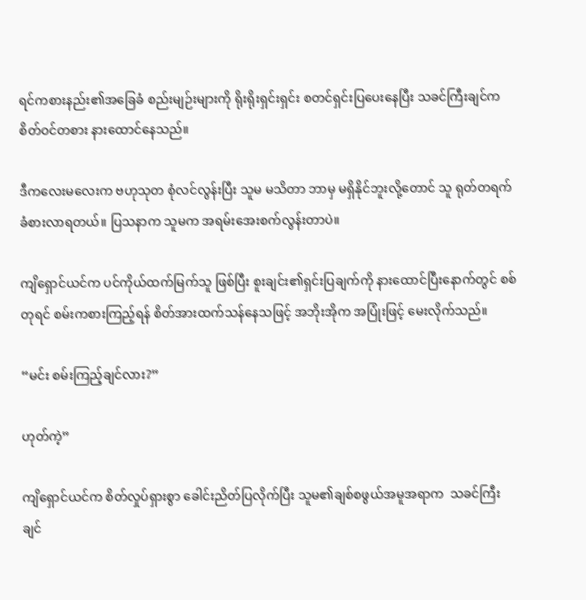ရင်ကစားနည်း၏အခြေခံ စည်းမျဉ်းများကို ရိုးရိုးရှင်းရှင်း စတင်ရှင်းပြပေးနေပြီး သခင်ကြီးချင်က စိတ်ဝင်တစား နားထောင်နေသည်။

ဒီကလေးမလေးက ဗဟုသုတ စုံလင်လွန်းပြီး သူမ မသိတာ ဘာမှ မရှိနိုင်ဘူးလို့တောင် သူ ရုတ်တရက် ခံစားလာရတယ်။ ပြသနာက သူမက အရမ်းအေးစက်လွန်းတာပဲ။

ကျိရှောင်ယင်က ပင်ကိုယ်ထက်မြက်သူ ဖြစ်ပြီး စူးချင်း၏ရှင်းပြချက်ကို နားထောင်ပြီးနောက်တွင် စစ်တုရင် စမ်းကစားကြည့်ရန် စိတ်အားထက်သန်နေသဖြင့် အဘိုးအိုက အပြုံးဖြင့် မေးလိုက်သည်။

“မင်း စမ်းကြည့်ချင်လား?”

ဟုတ်ကဲ့”

ကျိရှောင်ယင်က စိတ်လှုပ်ရှားစွာ ခေါင်းညိတ်ပြလိုက်ပြီး သူမ၏ချစ်စဖွယ်အမူအရာက  သခင်ကြီးချင်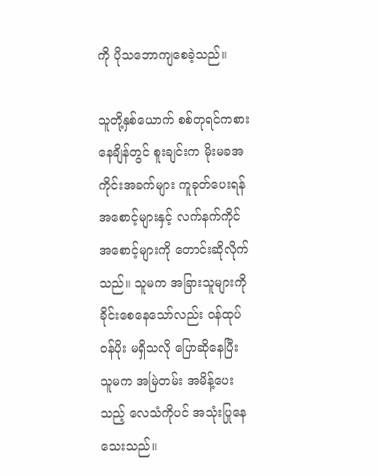ကို ပိုသဘောကျစေခဲ့သည်။

သူတို့နှစ်ယောက် စစ်တုရင်ကစားနေချိန်တွင် စူးချင်းက မိုးမခအကိုင်းအခက်များ ကူခုတ်ပေးရန် အစောင့်များနှင့် လက်နက်ကိုင်အစောင့်များကို တောင်းဆိုလိုက်သည်။ သူမက အခြားသူများကို ခိုင်းစေနေသော်လည်း ဝန်ထုပ်ဝန်ပိုး မရှိသလို ပြောဆိုနေပြီး သူမက အမြဲတမ်း အမိန့်ပေးသည့် လေသံကိုပင် အသုံးပြုနေသေးသည်။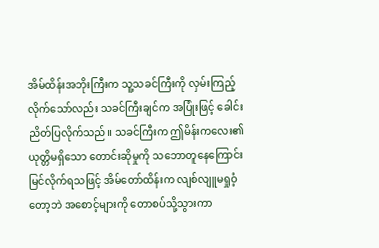အိမ်ထိန်းအဘိုးကြီးက သူ့သခင်ကြီးကို လှမ်းကြည့်လိုက်သော်လည်း သခင်ကြီးချင်က အပြုံးဖြင့် ခေါင်းညိတ်ပြလိုက်သည်။ သခင်ကြီးက ဤမိန်းကလေး၏ ယုတ္တိမရှိသော တောင်းဆိုမှုကို သဘောတူနေကြောင်း မြင်လိုက်ရသဖြင့် အိမ်တော်ထိန်းက လျစ်လျူမရှုဝံ့တော့ဘဲ အစောင့်များကို တောစပ်သို့သွားကာ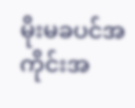မိုးမခပင်အကိုင်းအ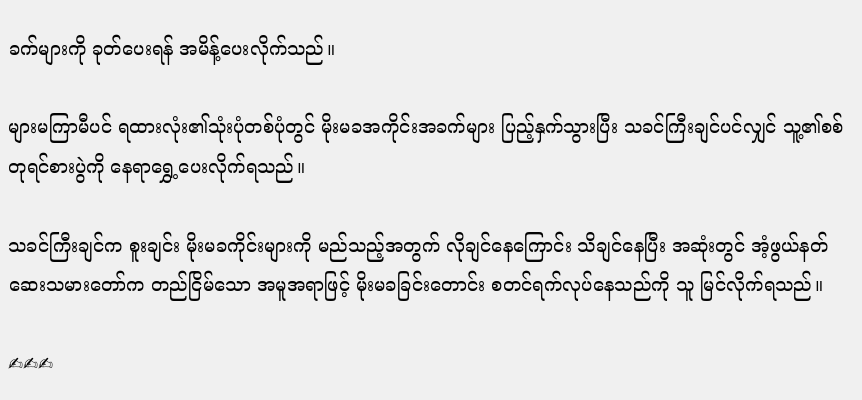ခက်များကို ခုတ်ပေးရန် အမိန့်ပေးလိုက်သည်။

များမကြာမီပင် ရထားလုံး၏သုံးပုံတစ်ပုံတွင် မိုးမခအကိုင်းအခက်များ ပြည့်နှက်သွားပြီး သခင်ကြီးချင်ပင်လျှင် သူ့၏စစ်တုရင်စားပွဲကို နေရာရွှေ့ပေးလိုက်ရသည်။

သခင်ကြီးချင်က စူးချင်း မိုးမခကိုင်းများကို မည်သည့်အတွက် လိုချင်နေကြောင်း သိချင်နေပြီး အဆုံးတွင် အံ့ဖွယ်နတ်ဆေးသမားတော်က တည်ငြိမ်သော အမူအရာဖြင့် မိုးမခခြင်းတောင်း စတင်ရက်လုပ်နေသည်ကို သူ မြင်လိုက်ရသည်။

✍✍✍